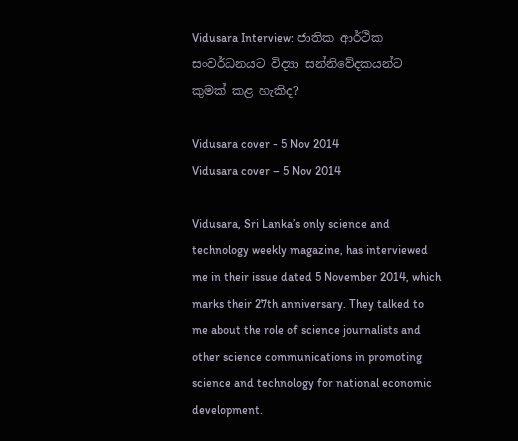Vidusara Interview: ජාතික ආර්ථික සංවර්ධනයට විද්‍යා සන්නිවේදකයන්ට කුමක් කළ හැකිද?

Vidusara cover - 5 Nov 2014
Vidusara cover – 5 Nov 2014

Vidusara, Sri Lanka’s only science and technology weekly magazine, has interviewed me in their issue dated 5 November 2014, which marks their 27th anniversary. They talked to me about the role of science journalists and other science communications in promoting science and technology for national economic development.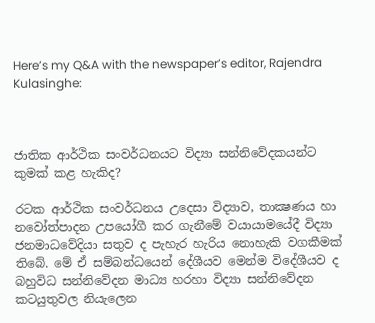Here’s my Q&A with the newspaper’s editor, Rajendra Kulasinghe:



ජාතික ආර්ථික සංවර්ධනයට විද්‍යා සන්නිවේදකයන්ට කුමක් කළ හැකිද?

රටක ආර්ථික සංවර්ධනය උදෙසා විද්‍යාව, තාක්‍ෂණය හා නවෝත්පාදන උපයෝගී කර ගැනීමේ වයායාමයේදී විද්‍යා ජනමාධවේදියා සතුව ද පැහැර හැරිය නොහැකි වගකීමක් තිබේ. මේ ඒ සම්බන්ධයෙන් දේශීයව මෙන්ම විදේශීයව ද බහුවිධ සන්නිවේදන මාධ්‍ය හරහා විද්‍යා සන්නිවේදන කටයුතුවල නියැලෙන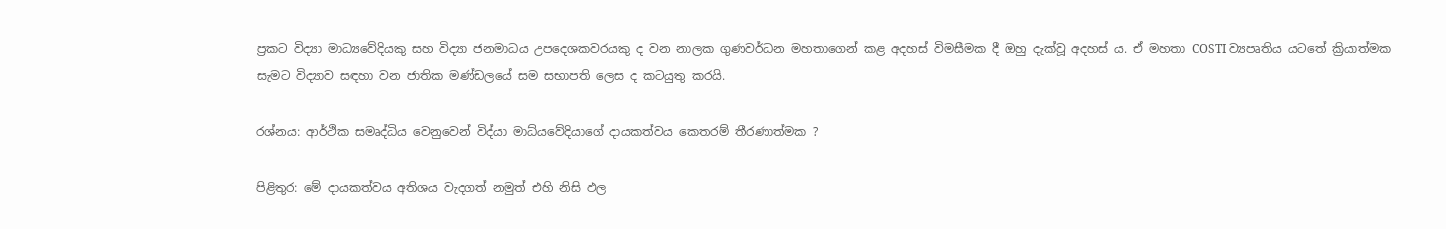ප්‍රකට විද්‍යා මාධ්‍යවේදියකු සහ විද්‍යා ජනමාධය උපදෙශකවරයකු ද වන නාලක ගුණවර්ධන මහතාගෙන් කළ අදහස් විමසීමක දී ඔහු දැක්වූ අදහස් ය. ඒ මහතා COSTI ව්‍යපෘතිය යටතේ ක්‍රියාත්මක සැමට විද්‍යාව සඳහා වන ජාතික මණ්ඩලයේ සම සභාපති ලෙස ද කටයුතු කරයි.

රශ්නය: ආර්ථික සමෘද්ධිය වෙනුවෙන් විද්යා මාධ්යවේදියාගේ දායකත්වය කෙතරම් තීරණාත්මක ?

පිළිතුර: මේ දායකත්වය අතිශය වැදගත් නමුත් එහි නිසි ඵල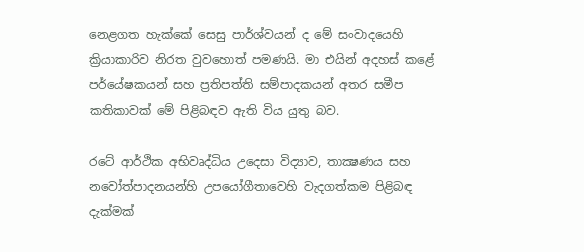නෙළගත හැක්කේ සෙසු පාර්ශ්වයන් ද මේ සංවාදයෙහි ක්‍රියාකාරිව නිරත වුවහොත් පමණයි. මා එයින් අදහස් කළේ පර්යේෂකයන් සහ ප්‍රතිපත්ති සම්පාදකයන් අතර සමීප කතිකාවක් මේ පිළිබඳව ඇති විය යුතු බව.

රටේ ආර්ථික අභිවෘද්ධිය උදෙසා විද්‍යාව, තාක්‍ෂණය සහ නවෝත්පාදනයන්හි උපයෝගීතාවෙහි වැදගත්කම පිළිබඳ දැක්මක්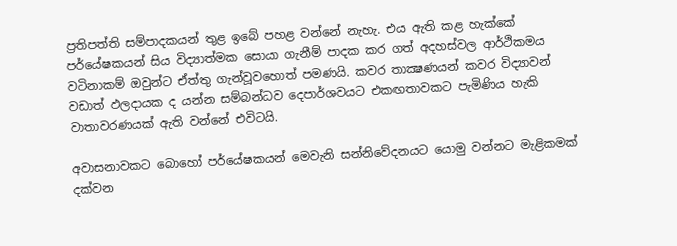ප්‍රතිපත්ති සම්පාදකයන් තුළ ඉබේ පහළ වන්නේ නැහැ. එය ඇති කළ හැක්කේ පර්යේෂකයන් සිය විද්‍යාත්මක සොයා ගැනීම් පාදක කර ගත් අදහස්වල ආර්ථිකමය වටිනාකම් ඔවුන්ට ඒත්තු ගැන්වූවහොත් පමණයි. කවර තාක්‍ෂණයන් කවර විද්‍යාවන් වඩාත් ඵලදායක ද යන්න සම්බන්ධව දෙපාර්ශවයට එකඟතාවකට පැමිණිය හැකි වාතාවරණයක් ඇති වන්නේ එවිටයි.

අවාසනාවකට බොහෝ පර්යේෂකයන් මෙවැනි සන්නිවේදනයට යොමු වන්නට මැළිකමක් දක්වන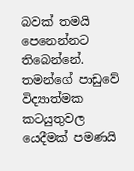බවක් තමයි පෙනෙන්නට තිබෙන්නේ. තමන්ගේ පාඩුවේ විද්‍යාත්මක කටයුතුවල යෙදීමක් පමණයි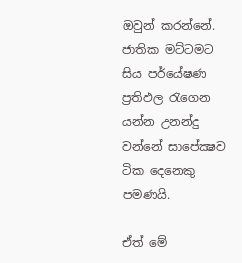ඔවුන් කරන්නේ. ජාතික මට්ටමට සිය පර්යේෂණ ප්‍රතිඵල රැගෙන යන්න උනන්දු වන්නේ සාපේක්‍ෂව ටික දෙනෙකු පමණයි.

ඒත් මේ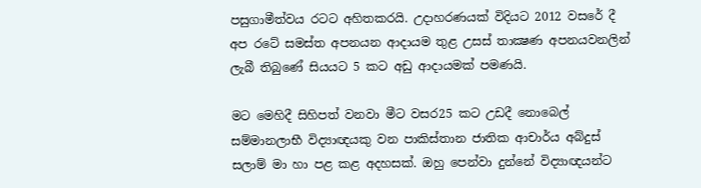පසුගාමීත්වය රටට අහිතකරයි. උදාහරණයක් විදියට 2012 වසරේ දී අප රටේ සමස්ත අපනයන ආදායම තුළ උසස් තාක්‍ෂණ අපනයවනලින් ලැබී තිබුණේ සියයට 5 කට අඩු ආදායමක් පමණයි.

මට මෙහිදී සිහිපත් වනවා මීට වසර25 කට උඩදී නොබෙල් සම්මානලාභී විද්‍යාඥයකු වන පාකිස්තාන ජාතික ආචාර්ය අබ්දුස් සලාම් මා හා පළ කළ අදහසක්. ඔහු පෙන්වා දුන්නේ විද්‍යාඥයන්ට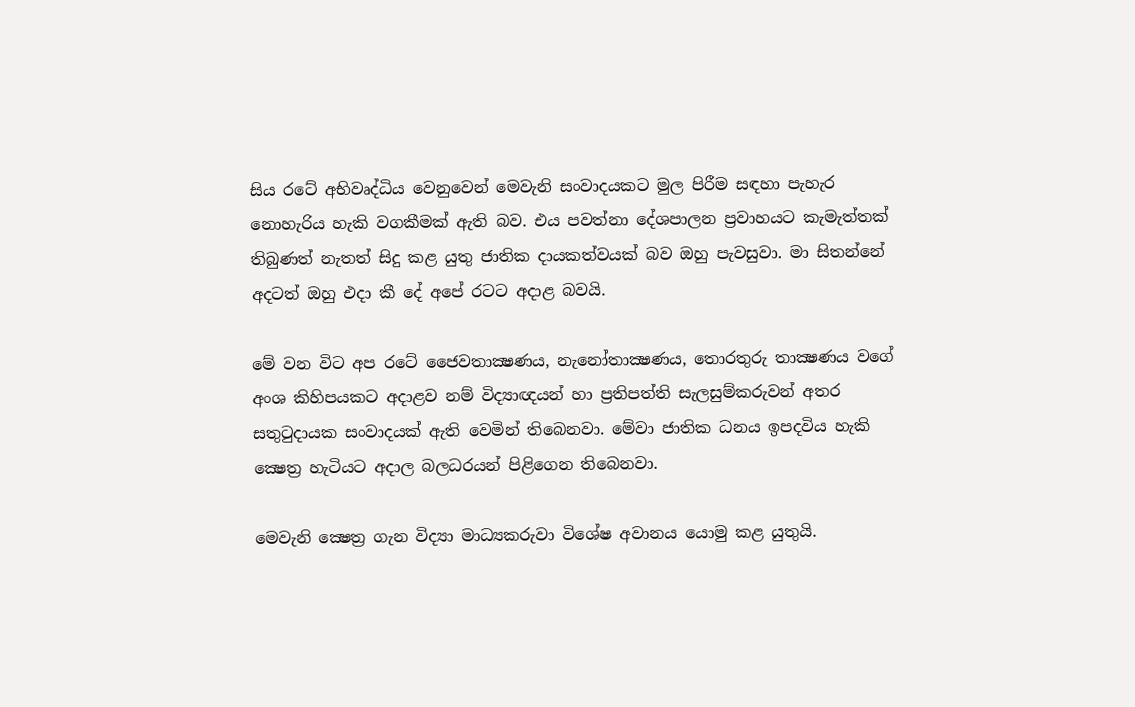සිය රටේ අභිවෘද්ධිය වෙනුවෙන් මෙවැනි සංවාදයකට මුල පිරීම සඳහා පැහැර නොහැරිය හැකි වගකීමක් ඇති බව. එය පවත්නා දේශපාලන ප්‍රවාහයට කැමැත්තක් තිබුණත් නැතත් සිදු කළ යුතු ජාතික දායකත්වයක් බව ඔහු පැවසුවා. මා සිතන්නේ අදටත් ඔහු එදා කී දේ අපේ රටට අදාළ බවයි.

මේ වන විට අප රටේ ජෛවතාක්‍ෂණය, නැනෝතාක්‍ෂණය, තොරතුරු තාක්‍ෂණය වගේ අංශ කිහිපයකට අදාළව නම් විද්‍යාඥයන් හා ප්‍රතිපත්ති සැලසුම්කරුවන් අතර සතුටුදායක සංවාදයක් ඇති වෙමින් තිබෙනවා. මේවා ජාතික ධනය ඉපදවිය හැකි ක්‍ෂෙත්‍ර හැටියට අදාල බලධරයන් පිළිගෙන තිබෙනවා.

මෙවැනි ක්‍ෂෙත්‍ර ගැන විද්‍යා මාධ්‍යකරුවා විශේෂ අවානය යොමු කළ යුතුයි.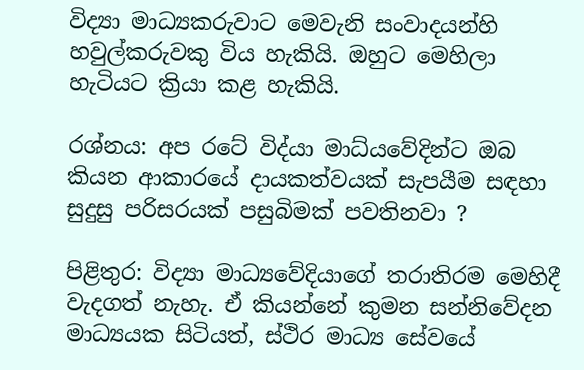විද්‍යා මාධ්‍යකරුවාට මෙවැනි සංවාදයන්හි හවුල්කරුවකු විය හැකියි. ඔහුට මෙහිලා හැටියට ක්‍රියා කළ හැකියි.

රශ්නය: අප රටේ විද්යා මාධ්යවේදින්ට ඔබ කියන ආකාරයේ දායකත්වයක් සැපයීම සඳහා සුදුසු පරිසරයක් පසුබිමක් පවතිනවා ?

පිළිතුර: විද්‍යා මාධ්‍යවේදියාගේ තරාතිරම මෙහිදී වැදගත් නැහැ. ඒ කියන්නේ කුමන සන්නිවේදන මාධ්‍යයක සිටියත්, ස්ථිර මාධ්‍ය සේවයේ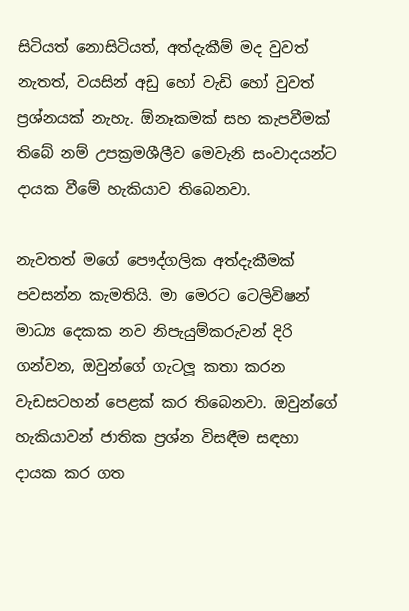සිටියත් නොසිටියත්, අත්දැකීම් මද වුවත් නැතත්, වයසින් අඩු හෝ වැඩි හෝ වුවත් ප්‍රශ්නයක් නැහැ. ඕනෑකමක් සහ කැපවීමක් තිබේ නම් උපක්‍රමශීලීව මෙවැනි සංවාදයන්ට දායක වීමේ හැකියාව තිබෙනවා.

නැවතත් මගේ පෞද්ගලික අත්දැකීමක් පවසන්න කැමතියි. මා මෙරට ටෙලිවිෂන් මාධ්‍ය දෙකක නව නිපැයුම්කරුවන් දිරි ගන්වන, ඔවුන්ගේ ගැටලූ කතා කරන වැඩසටහන් පෙළක් කර තිබෙනවා. ඔවුන්ගේ හැකියාවන් ජාතික ප්‍රශ්න විසඳීම සඳහා දායක කර ගත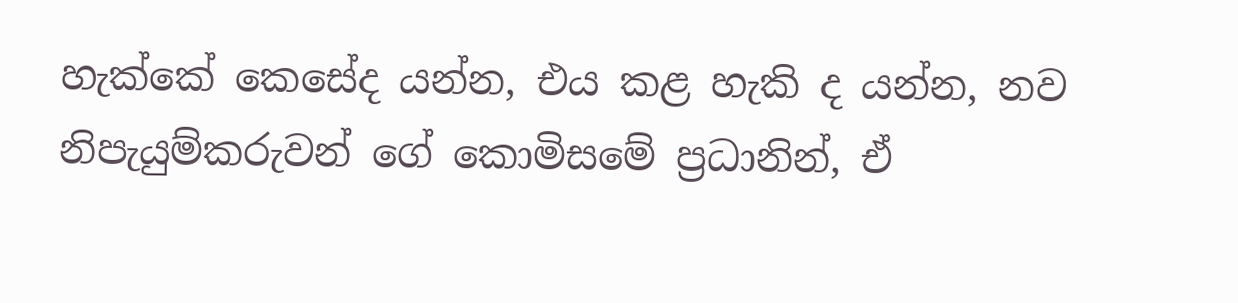හැක්කේ කෙසේද යන්න, එය කළ හැකි ද යන්න, නව නිපැයුම්කරුවන් ගේ කොමිසමේ ප්‍රධානින්, ඒ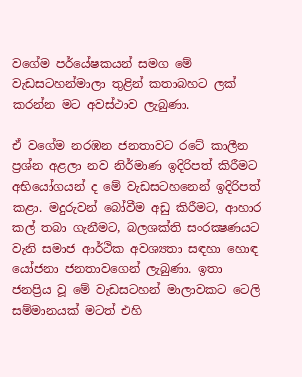වගේම පර්යේෂකයන් සමග මේ වැඩසටහන්මාලා තුළින් කතාබහට ලක් කරන්න මට අවස්ථාව ලැබුණා.

ඒ වගේම නරඹන ජනතාවට රටේ කාලීන ප්‍රශ්න අළලා නව නිර්මාණ ඉදිරිපත් කිරීමට අභියෝගයන් ද මේ වැඩසටහනෙන් ඉදිරිපත් කළා. මදුරුවන් බෝවීම අඩු කිරීමට, ආහාර කල් තබා ගැනීමට, බලශක්ති සංරක්‍ෂණයට වැනි සමාජ ආර්ථික අවශ්‍යතා සඳහා හොඳ යෝජනා ජනතාවගෙන් ලැබුණා. ඉතා ජනප්‍රිය වූ මේ වැඩසටහන් මාලාවකට ටෙලි සම්මානයක් මටත් එහි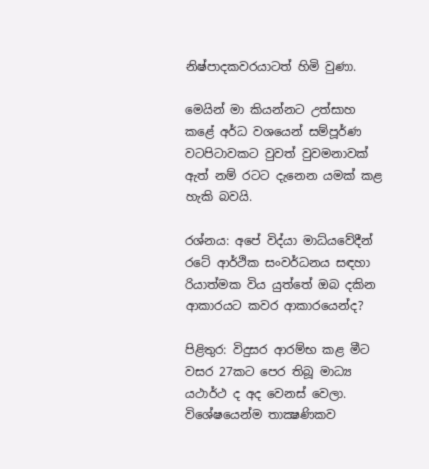නිෂ්පාදකවරයාටත් හිමි වුණා.

මෙයින් මා කියන්නට උත්සාහ කළේ අර්ධ වශයෙන් සම්පූර්ණ වටපිටාවකට වුවත් වුවමනාවක් ඇත් නම් රටට දැනෙන යමක් කළ හැකි බවයි.

රශ්නය: අපේ විද්යා මාධ්යවේදීන් රටේ ආර්ථික සංවර්ධනය සඳහා රියාත්මක විය යුත්තේ ඔබ දකින ආකාරයට කවර ආකාරයෙන්ද?

පිළිතුර: විදුසර ආරම්භ කළ මීට වසර 27කට පෙර තිබූ මාධ්‍ය යථාර්ථ ද අද වෙනස් වෙලා. විශේෂයෙන්ම තාක්‍ෂණිකව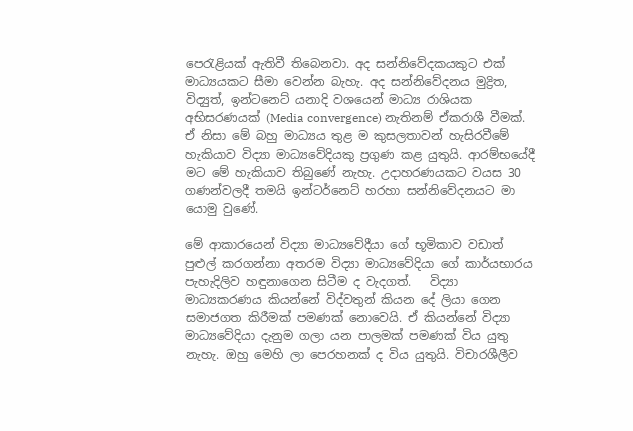පෙරැළියක් ඇතිවී තිබෙනවා. අද සන්නිවේදකයකුට එක් මාධ්‍යයකට සීමා වෙන්න බැහැ. අද සන්නිවේදනය මුද්‍රිත, විද්‍යුත්, ඉන්ටනෙට් යනාදි වශයෙන් මාධ්‍ය රාශියක අභිසරණයක් (Media convergence) නැතිනම් ඒකරාශී වීමක්. ඒ නිසා මේ බහු මාධ්‍යය තුළ ම කුසලතාවන් හැසිරවීමේ හැකියාව විද්‍යා මාධ්‍යවේදියකු ප්‍රගුණ කළ යුතුයි. ආරම්භයේදී මට මේ හැකියාව තිබුණේ නැහැ. උදාහරණයකට වයස 30 ගණන්වලදී තමයි ඉන්ටර්නෙට් හරහා සන්නිවේදනයට මා යොමු වුණේ.

මේ ආකාරයෙන් විද්‍යා මාධ්‍යවේදීයා ගේ භූමිකාව වඩාත් පුළුල් කරගන්නා අතරම විද්‍යා මාධ්‍යවේදියා ගේ කාර්යභාරය පැහැදිලිව හඳුනාගෙන සිටීම ද වැදගත්.   විද්‍යා මාධ්‍යකරණය කියන්නේ විද්වතුන් කියන දේ ලියා ගෙන සමාජගත කිරීමක් පමණක් නොවෙයි. ඒ කියන්නේ විද්‍යා මාධ්‍යවේදියා දැනුම ගලා යන පාලමක් පමණක් විය යුතු නැහැ. ඔහු මෙහි ලා පෙරහනක් ද විය යුතුයි. විචාරශීලීව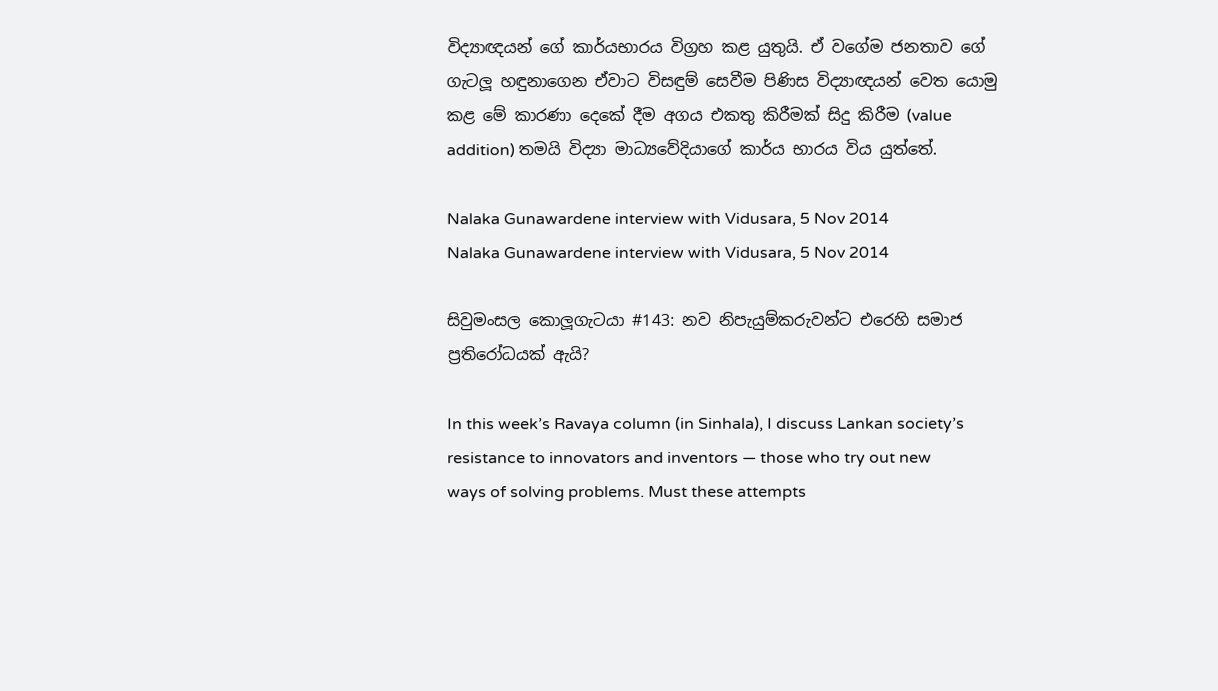විද්‍යාඥයන් ගේ කාර්යභාරය විග්‍රහ කළ යුතුයි. ඒ වගේම ජනතාව ගේ ගැටලූ හඳුනාගෙන ඒවාට විසඳුම් සෙවීම පිණිස විද්‍යාඥයන් වෙත යොමු කළ මේ කාරණා දෙකේ දීම අගය එකතු කිරීමක් සිදු කිරීම (value addition) තමයි විද්‍යා මාධ්‍යවේදියාගේ කාර්ය භාරය විය යුත්තේ.

Nalaka Gunawardene interview with Vidusara, 5 Nov 2014
Nalaka Gunawardene interview with Vidusara, 5 Nov 2014

සිවුමංසල කොලූගැටයා #143: නව නිපැයුම්කරුවන්ට එරෙහි සමාජ ප්‍රතිරෝධයක් ඇයි?

In this week’s Ravaya column (in Sinhala), I discuss Lankan society’s resistance to innovators and inventors — those who try out new ways of solving problems. Must these attempts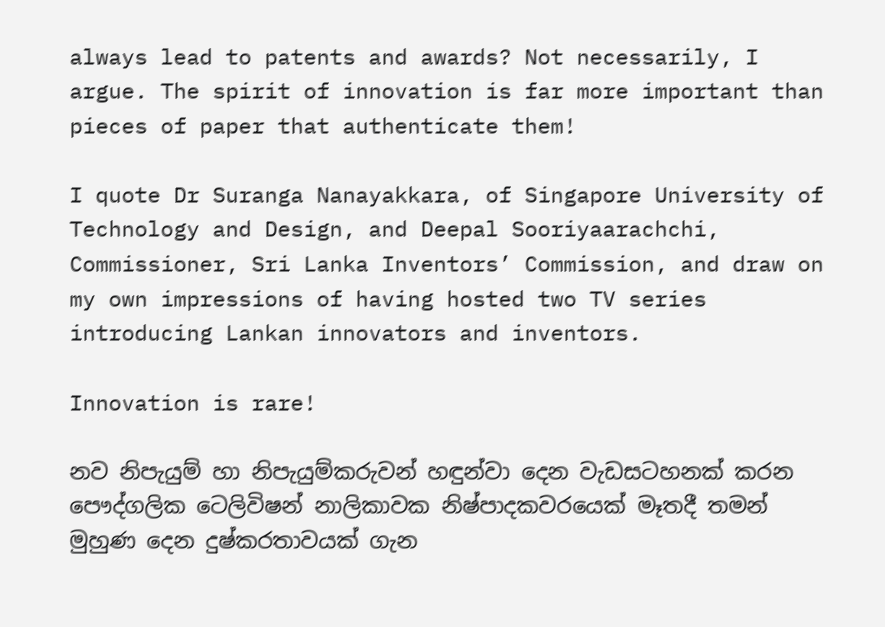always lead to patents and awards? Not necessarily, I argue. The spirit of innovation is far more important than pieces of paper that authenticate them!

I quote Dr Suranga Nanayakkara, of Singapore University of Technology and Design, and Deepal Sooriyaarachchi, Commissioner, Sri Lanka Inventors’ Commission, and draw on my own impressions of having hosted two TV series introducing Lankan innovators and inventors.

Innovation is rare!

නව නිපැයුම් හා නිපැයුම්කරුවන් හඳුන්වා දෙන වැඩසටහනක් කරන පෞද්ගලික ටෙලිවිෂන් නාලිකාවක නිෂ්පාදකවරයෙක් මෑතදී තමන් මුහුණ දෙන දුෂ්කරතාවයක් ගැන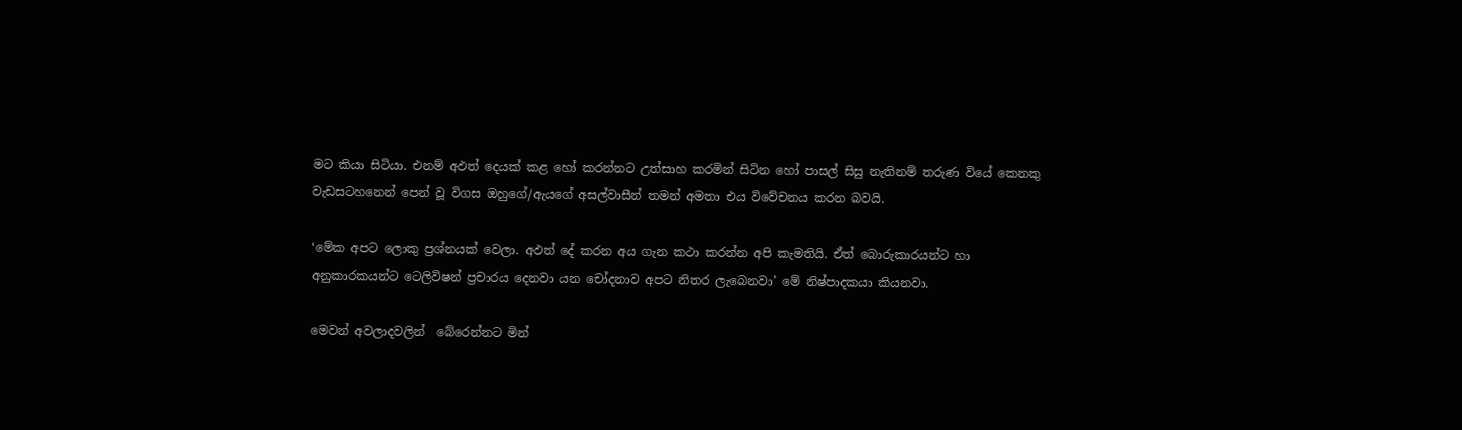මට කියා සිටියා. එනම් අඵත් දෙයක් කළ හෝ කරන්නට උත්සාහ කරමින් සිටින හෝ පාසල් සිසු නැතිනම් තරුණ වියේ කෙනකු වැඩසටහනෙන් පෙන් වූ විගස ඔහුගේ/ඇයගේ අසල්වාසීන් තමන් අමතා එය විවේචනය කරන බවයි.

‘මේක අපට ලොකු ප්‍රශ්නයක් වෙලා. අඵත් දේ කරන අය ගැන කථා කරන්න අපි කැමතියි. ඒත් බොරුකාරයන්ට හා අනුකාරකයන්ට ටෙලිවිෂන් ප්‍රචාරය දෙනවා යන චෝදනාව අපට නිතර ලැබෙනවා’ මේ නිෂ්පාදකයා කියනවා.

මෙවන් අවලාදවලින්  බේරෙන්නට මින්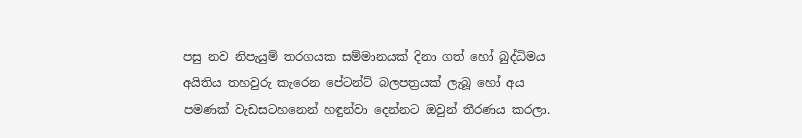පසු නව නිපැයුම් තරගයක සම්මානයක් දිනා ගත් හෝ බුද්ධිමය අයිතිය තහවුරු කැරෙන පේටන්ට් බලපත්‍රයක් ලැබූ හෝ අය පමණක් වැඩසටහනෙන් හඳුන්වා දෙන්නට ඔවුන් තීරණය කරලා.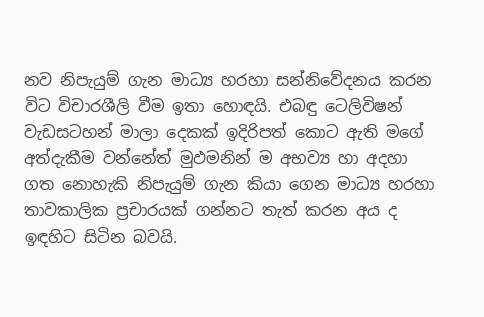නව නිපැයුම් ගැන මාධ්‍ය හරහා සන්නිවේදනය කරන විට විචාරශීලි වීම ඉතා හොඳයි. එබඳු ටෙලිවිෂන් වැඩසටහන් මාලා දෙකක් ඉදිරිපත් කොට ඇති මගේ අත්දැකීම වන්නේත් මුඵමනින් ම අභව්‍ය හා අදහා ගත නොහැකි නිපැයුම් ගැන කියා ගෙන මාධ්‍ය හරහා තාවකාලික ප්‍රචාරයක් ගන්නට තැත් කරන අය ද ඉඳහිට සිටින බවයි.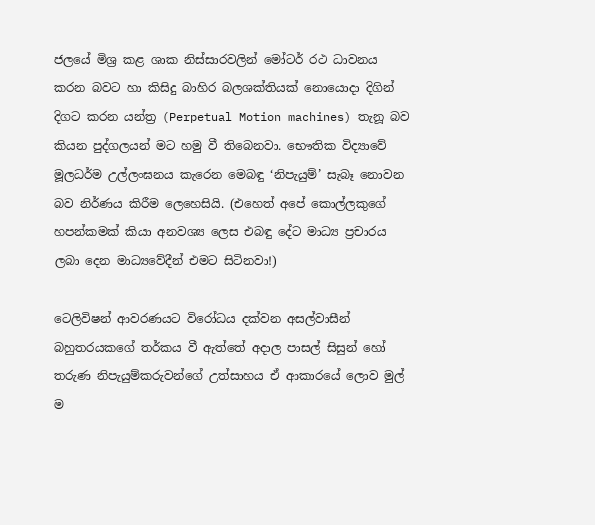ජලයේ මිශ්‍ර කළ ශාක නිස්සාරවලින් මෝටර් රථ ධාවනය කරන බවට හා කිසිදු බාහිර බලශක්තියක් නොයොදා දිගින් දිගට කරන යන්ත්‍ර (Perpetual Motion machines) තැනූ බව කියන පුද්ගලයන් මට හමු වී තිබෙනවා. භෞතික විද්‍යාවේ මූලධර්ම උල්ලංඝනය කැරෙන මෙබඳු ‘නිපැයුම්’ සැබෑ නොවන බව නිර්ණය කිරීම ලෙහෙසියි. (එහෙත් අපේ කොල්ලකුගේ හපන්කමක් කියා අනවශ්‍ය ලෙස එබඳු දේට මාධ්‍ය ප්‍රචාරය ලබා දෙන මාධ්‍යවේදීන් එමට සිටිනවා!)

ටෙලිවිෂන් ආවරණයට විරෝධය දක්වන අසල්වාසීන් බහුතරයකගේ තර්කය වී ඇත්තේ අදාල පාසල් සිසුන් හෝ තරුණ නිපැයුම්කරුවන්ගේ උත්සාහය ඒ ආකාරයේ ලොව මුල් ම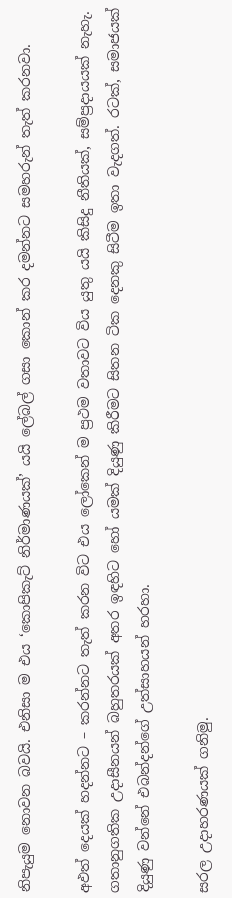නිපැයුම නොවන බවයි. එනිසා ම එය ‘කොපිකැට් නිර්මාණයක්’ යයි ලේබල් ගසා කොන් කර දමන්නට සමහරුන් තැත් කරනවා.

අඵත් දෙයක් හදන්නට – කරන්නට තැත් කරන විට එය ලෝකෙන් ම ප්‍රථම වතාවට විය යුතු යයි කිසිදු නීතියක්, සම්ප්‍රදායයක් නැහැ. ගතානුගතික උදාසීනයන් බහුතරයක් අතර ඉඳහිට හෝ යමක් දියුණු කිරීමට සිතන ටික දෙනකු සිටීම ඉතා වැදගත්. රටක්, සමාජයක් දියුණු වන්නේ එබන්දන්ගේ උත්සාහයන් හරහා.

සරල උදාහරණයක් ගනිමු.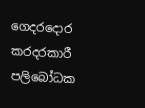ගෙදරදොර කරදරකාරී පලිබෝධක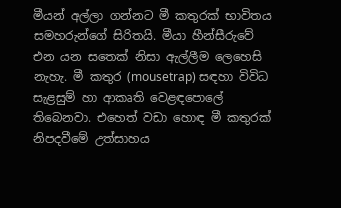මීයන් අල්ලා ගන්නට මී කතුරක් භාවිතය සමහරුන්ගේ සිරිතයි. මීයා හීන්සීරුවේ එන යන සතෙක් නිසා ඇල්ලීම ලෙහෙසි නැහැ. මී කතුර (mousetrap) සඳහා විවිධ සැළසුම් හා ආකෘති වෙළඳපොලේ තිබෙනවා. එහෙත් වඩා හොඳ මී කතුරක් නිපදවීමේ උත්සාහය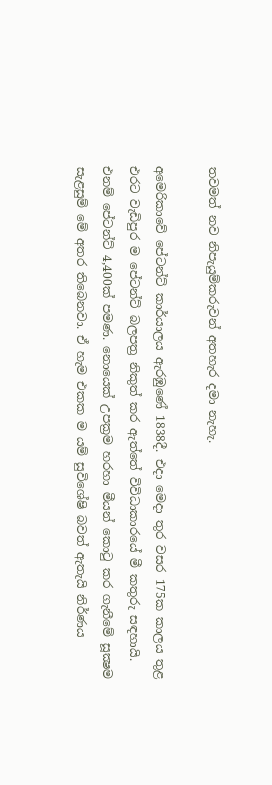තවමත් නව නිපැයුම්කරුවන් අතහැර දමා නැහැ.

අමෙරිකාවේ පේටන්ට් කාර්යාලය ඇරඹුණේ 1838දී. එදා මෙදා තුර වසර 175ක කාලය තුළ එරට වැඩිපුර ම පේටන්ට් බලපත්‍ර නිකුත් කර ඇත්තේ විවිධාකාරයේ මී කතුරු සඳහායි. එනම් පේටන්ට් 4,400ක් පමණ. නොයෙක් උපක්‍රම හරහා මීයන් කොටු කර ගැනීමේ සූක්‍ෂම සැළසුම් මේ අතර තිබෙනවා. ඒ හැම එකක ම යම් සුවිශේෂි බවත් ඇතැයි නිර්ණය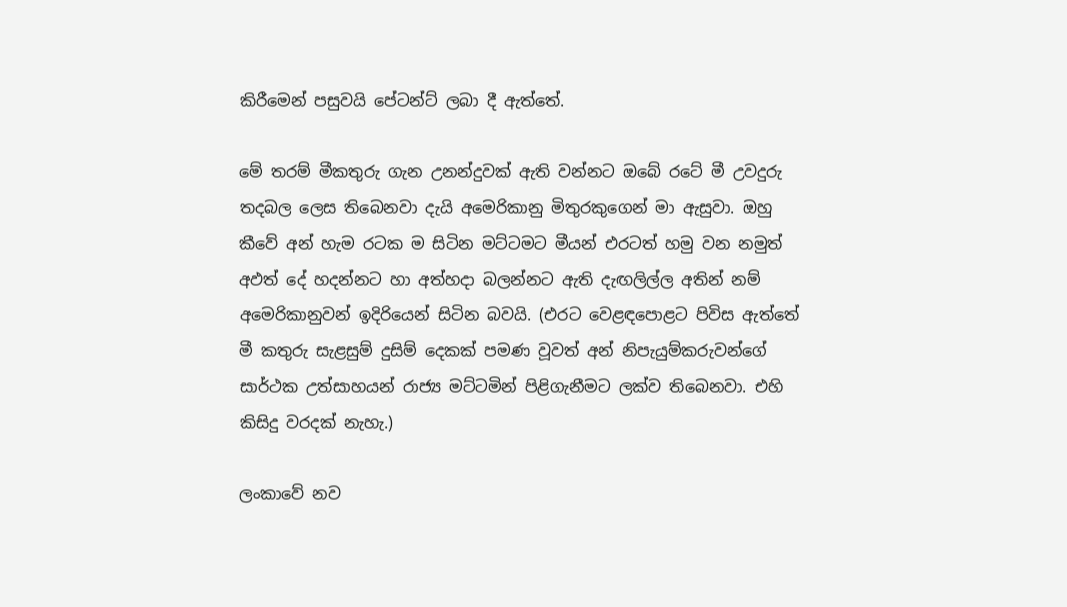කිරීමෙන් පසුවයි පේටන්ට් ලබා දී ඇත්තේ.

මේ තරම් මීකතුරු ගැන උනන්දුවක් ඇති වන්නට ඔබේ රටේ මී උවදුරු තදබල ලෙස තිබෙනවා දැයි අමෙරිකානු මිතුරකුගෙන් මා ඇසුවා. ඔහු කීවේ අන් හැම රටක ම සිටින මට්ටමට මීයන් එරටත් හමු වන නමුත් අඵත් දේ හදන්නට හා අත්හදා බලන්නට ඇති දැඟලිල්ල අතින් නම් අමෙරිකානුවන් ඉදිරියෙන් සිටින බවයි. (එරට වෙළඳපොළට පිවිස ඇත්තේ මී කතුරු සැළසුම් දුසිම් දෙකක් පමණ වූවත් අන් නිපැයුම්කරුවන්ගේ සාර්ථක උත්සාහයන් රාජ්‍ය මට්ටමින් පිළිගැනීමට ලක්ව තිබෙනවා. එහි කිසිදු වරදක් නැහැ.)

ලංකාවේ නව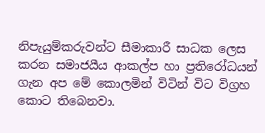නිපැයුම්කරුවන්ට සීමාකාරී සාධක ලෙස කරන සමාජයීය ආකල්ප හා ප්‍රතිරෝධයන් ගැන අප මේ කොලමින් විටින් විට විග්‍රහ කොට තිබෙනවා.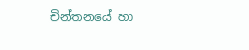චින්තනයේ හා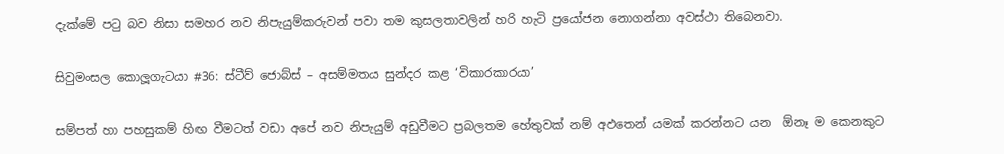දැක්මේ පටු බව නිසා සමහර නව නිපැයුම්කරුවන් පවා තම කුසලතාවලින් හරි හැටි ප්‍රයෝජන නොගන්නා අවස්ථා තිබෙනවා.

සිවුමංසල කොලූගැටයා #36: ස්ටීව් ජොබ්ස් – අසම්මතය සුන්දර කළ ‘විකාරකාරයා’

සම්පත් හා පහසුකම් හිඟ වීමටත් වඩා අපේ නව නිපැයුම් අඩුවීමට ප්‍රබලතම හේතුවක් නම් අඵතෙන් යමක් කරන්නට යන  ඕනෑ ම කෙනකුට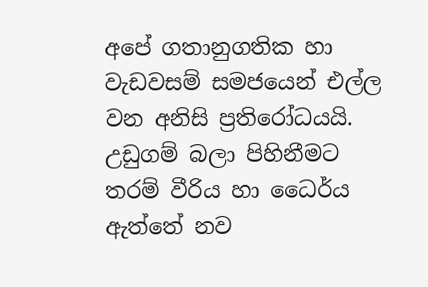අපේ ගතානුගතික හා වැඩවසම් සමජයෙන් එල්ල වන අනිසි ප්‍රතිරෝධයයි. උඩුගම් බලා පිහිනීමට තරම් වීරිය හා ධෛර්ය ඇත්තේ නව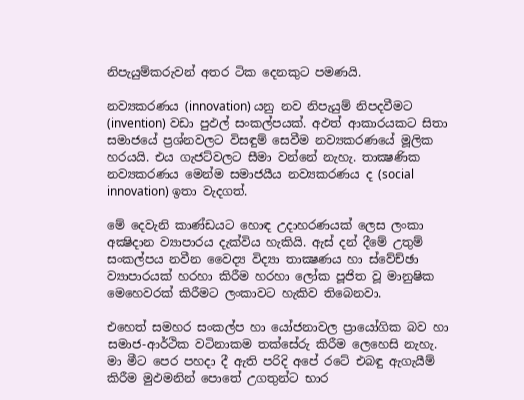නිපැයුම්කරුවන් අතර ටික දෙනකුට පමණයි.

නව්‍යකරණය (innovation) යනු නව නිපැයුම් නිපදවීමට (invention) වඩා පුඵල් සංකල්පයක්. අඵත් ආකාරයකට සිතා සමාජයේ ප්‍රශ්නවලට විසඳුම් සෙවීම නව්‍යකරණයේ මූලික හරයයි. එය ගැජට්වලට සීමා වන්නේ නැහැ. තාක්‍ෂණික නව්‍යකරණය මෙන්ම සමාජයීය නව්‍යකරණය ද (social innovation) ඉතා වැදගත්.

මේ දෙවැනි කාණ්ඩයට හොඳ උදාහරණයක් ලෙස ලංකා අක්‍ෂිදාන ව්‍යාපාරය දැක්විය හැකියි. ඇස් දන් දීමේ උතුම් සංකල්පය නවීන වෛද්‍ය විද්‍යා තාක්‍ෂණය හා ස්වේච්ඡා ව්‍යාපාරයක් හරහා කිරීම හරහා ලෝක පූජිත වූ මානුෂික මෙහෙවරක් කිරීමට ලංකාවට හැකිව තිබෙනවා.

එහෙත් සමහර සංකල්ප හා යෝජනාවල ප්‍රායෝගික බව හා සමාජ-ආර්ථික වටිනාකම තක්සේරු කිරීම ලෙහෙසි නැහැ. මා මීට පෙර පහදා දී ඇති පරිදි අපේ රටේ එබඳු ඇගැයීම් කිරීම මුඵමනින් පොතේ උගතුන්ට භාර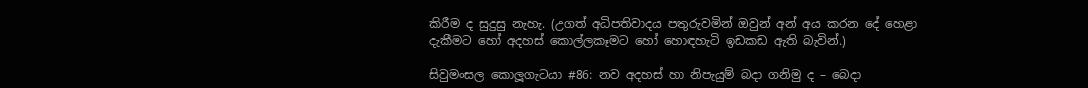කිරීම ද සුදුසු නැහැ. (උගත් අධිපතිවාදය පතුරුවමින් ඔවුන් අන් අය කරන දේ හෙළා දැකීමට හෝ අදහස් කොල්ලකෑමට හෝ හොඳහැටි ඉඩකඩ ඇති බැවින්.)

සිවුමංසල කොලූගැටයා #86: නව අදහස් හා නිපැයුම් බදා ගනිමු ද – බෙදා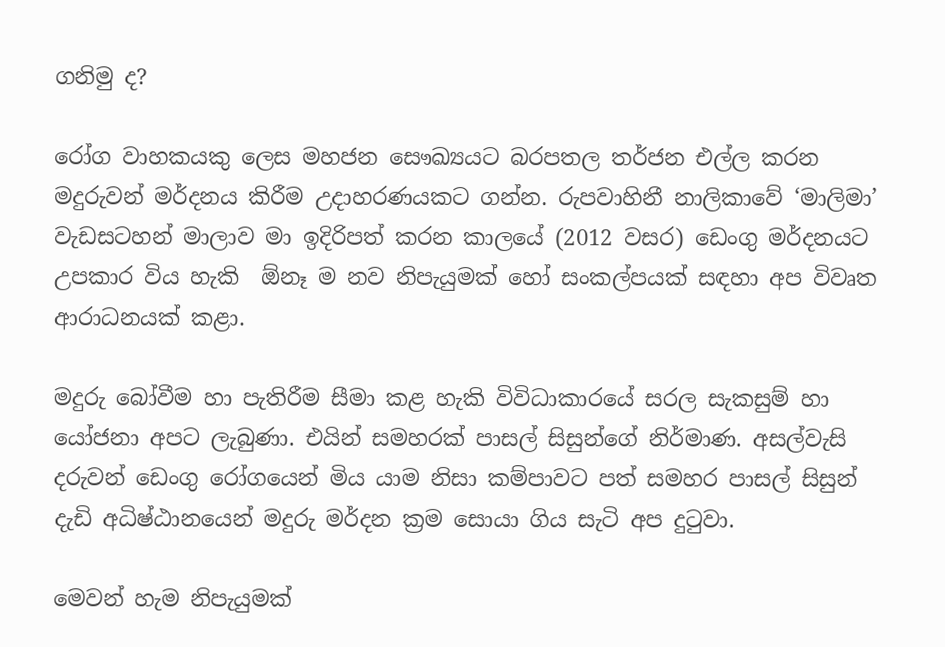ගනිමු ද?

රෝග වාහකයකු ලෙස මහජන සෞඛ්‍යයට බරපතල තර්ජන එල්ල කරන මදුරුවන් මර්දනය කිරීම උදාහරණයකට ගන්න. රුපවාහිනී නාලිකාවේ ‘මාලිමා’ වැඩසටහන් මාලාව මා ඉදිරිපත් කරන කාලයේ (2012 වසර) ඩෙංගු මර්දනයට උපකාර විය හැකි  ඕනෑ ම නව නිපැයුමක් හෝ සංකල්පයක් සඳහා අප විවෘත ආරාධනයක් කළා.

මදුරු බෝවීම හා පැතිරීම සීමා කළ හැකි විවිධාකාරයේ සරල සැකසුම් හා යෝජනා අපට ලැබුණා. එයින් සමහරක් පාසල් සිසුන්ගේ නිර්මාණ. අසල්වැසි දරුවන් ඩෙංගු රෝගයෙන් මිය යාම නිසා කම්පාවට පත් සමහර පාසල් සිසුන් දැඩි අධිෂ්ඨානයෙන් මදුරු මර්දන ක්‍රම සොයා ගිය සැටි අප දුටුවා.

මෙවන් හැම නිපැයුමක්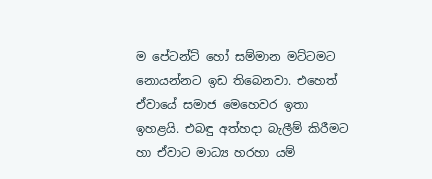ම පේටන්ට් හෝ සම්මාන මට්ටමට නොයන්නට ඉඩ තිබෙනවා. එහෙත් ඒවායේ සමාජ මෙහෙවර ඉතා ඉහළයි. එබඳු අත්හදා බැලීම් කිරීමට හා ඒවාට මාධ්‍ය හරහා යම්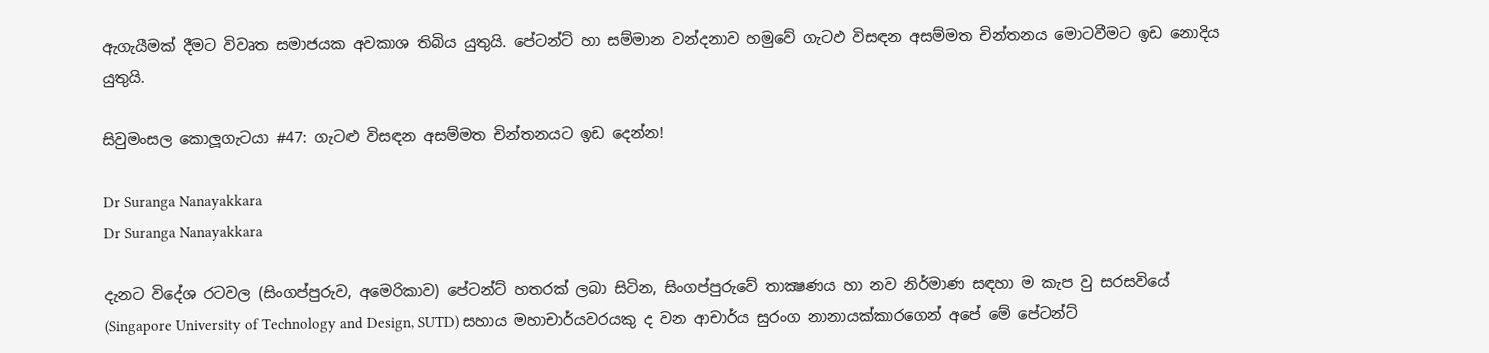ඇගැයීමක් දීමට විවෘත සමාජයක අවකාශ තිබිය යුතුයි. පේටන්ට් හා සම්මාන වන්දනාව හමුවේ ගැටඵ විසඳන අසම්මත චින්තනය මොටවීමට ඉඩ නොදිය යුතුයි.

සිවුමංසල කොලූගැටයා #47: ගැටළු විසඳන අසම්මත චින්තනයට ඉඩ දෙන්න!

Dr Suranga Nanayakkara
Dr Suranga Nanayakkara

දැනට විදේශ රටවල (සිංගප්පුරුව, අමෙරිකාව) පේටන්ට් හතරක් ලබා සිටින, සිංගප්පුරුවේ තාක්‍ෂණය හා නව නිර්මාණ සඳහා ම කැප වු සරසවියේ (Singapore University of Technology and Design, SUTD) සහාය මහාචාර්යවරයකු ද වන ආචාර්ය සුරංග නානායක්කාරගෙන් අපේ මේ පේටන්ට්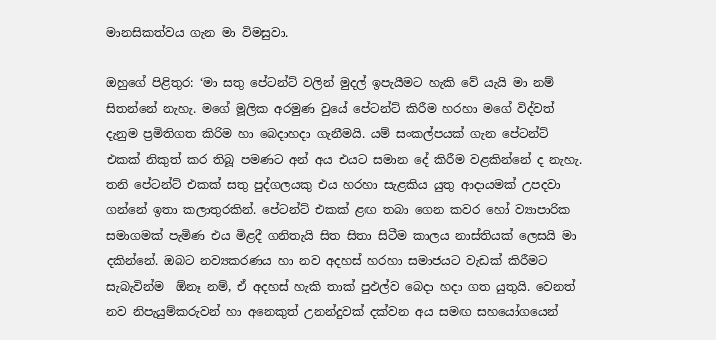මානසිකත්වය ගැන මා විමසුවා.

ඔහුගේ පිළිතුර: ‘මා සතු පේටන්ට් වලින් මුදල් ඉපැයීමට හැකි වේ යැයි මා නම් සිතන්නේ නැහැ. මගේ මූලික අරමුණ වුයේ පේටන්ට් කිරීම හරහා මගේ විද්වත් දැනුම ප්‍රමිතිගත කිරිම හා බෙදාහදා ගැනීමයි. යම් සංකල්පයක් ගැන පේටන්ට් එකක් නිකුත් කර තිබූ පමණට අන් අය එයට සමාන දේ කිරීම වළකින්නේ ද නැහැ. තනි පේටන්ට් එකක් සතු පුද්ගලයකු එය හරහා සැළකිය යුතු ආදායමක් උපදවා ගන්නේ ඉතා කලාතුරකින්. පේටන්ට් එකක් ළඟ තබා ගෙන කවර හෝ ව්‍යාපාරික සමාගමක් පැමිණ එය මිළදී ගනිතැයි සිත සිතා සිටීම කාලය නාස්තියක් ලෙසයි මා දකින්නේ. ඔබට නව්‍යකරණය හා නව අදහස් හරහා සමාජයට වැඩක් කිරීමට සැබැවින්ම  ඕනෑ නම්, ඒ අදහස් හැකි තාක් පුඵල්ව බෙදා හදා ගත යුතුයි. වෙනත් නව නිපැයුම්කරුවන් හා අනෙකුත් උනන්දුවක් දක්වන අය සමඟ සහයෝගයෙන්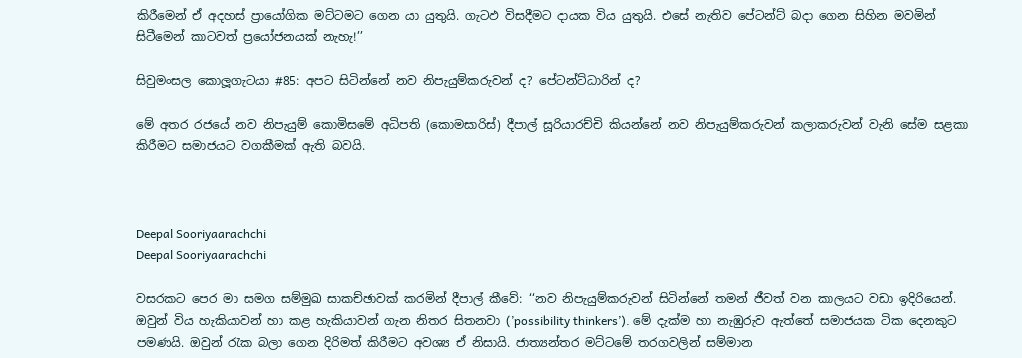කිරීමෙන් ඒ අදහස් ප්‍රායෝගික මට්ටමට ගෙන යා යුතුයි. ගැටඵ විසදීමට දායක විය යුතුයි. එසේ නැතිව පේටන්ට් බදා ගෙන සිහින මවමින් සිටීමෙන් කාටවත් ප්‍රයෝජනයක් නැහැ!’’

සිවුමංසල කොලූගැටයා #85: අපට සිටින්නේ නව නිපැයුම්කරුවන් ද? පේටන්ට්ධාරින් ද?

මේ අතර රජයේ නව නිපැයුම් කොමිසමේ අධිපති (කොමසාරිස්) දීපාල් සූරියාරච්චි කියන්නේ නව නිපැයුම්කරුවන් කලාකරුවන් වැනි සේම සළකා කිරීමට සමාජයට වගකීමක් ඇති බවයි.



Deepal Sooriyaarachchi
Deepal Sooriyaarachchi

වසරකට පෙර මා සමග සම්මුඛ සාකච්ඡාවක් කරමින් දීපාල් කීවේ: ‘‘නව නිපැයුම්කරුවන් සිටින්නේ තමන් ජීවත් වන කාලයට වඩා ඉදිරියෙන්. ඔවුන් විය හැකියාවන් හා කළ හැකියාවන් ගැන නිතර සිතනවා (’possibility thinkers’). මේ දැක්ම හා නැඹුරුව ඇත්තේ සමාජයක ටික දෙනකුට පමණයි. ඔවුන් රැක බලා ගෙන දිරිමත් කිරීමට අවශ්‍ය ඒ නිසායි. ජාත්‍යන්තර මට්ටමේ තරගවලින් සම්මාන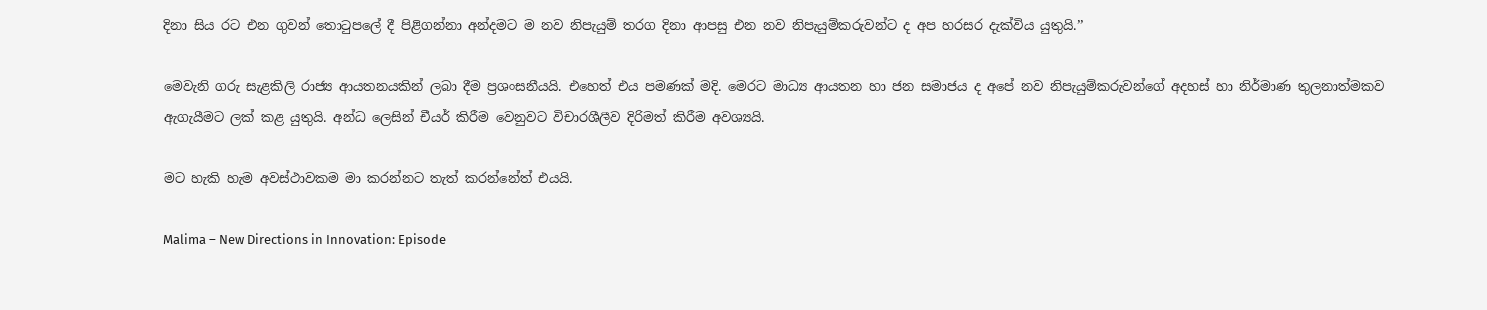දිනා සිය රට එන ගුවන් තොටුපලේ දී පිළිගන්නා අන්දමට ම නව නිපැයුම් තරග දිනා ආපසු එන නව නිපැයුම්කරුවන්ට ද අප හරසර දැක්විය යුතුයි.’’

මෙවැනි ගරු සැළකිලි රාජ්‍ය ආයතනයකින් ලබා දීම ප්‍රශංසනීයයි. එහෙත් එය පමණක් මදි. මෙරට මාධ්‍ය ආයතන හා ජන සමාජය ද අපේ නව නිපැයුම්කරුවන්ගේ අදහස් හා නිර්මාණ තුලනාත්මකව ඇගැයීමට ලක් කළ යුතුයි. අන්ධ ලෙසින් චීයර් කිරීම වෙනුවට විචාරශීලීව දිරිමත් කිරීම අවශ්‍යයි.

මට හැකි හැම අවස්ථාවකම මා කරන්නට තැත් කරන්නේත් එයයි.

Malima – New Directions in Innovation: Episode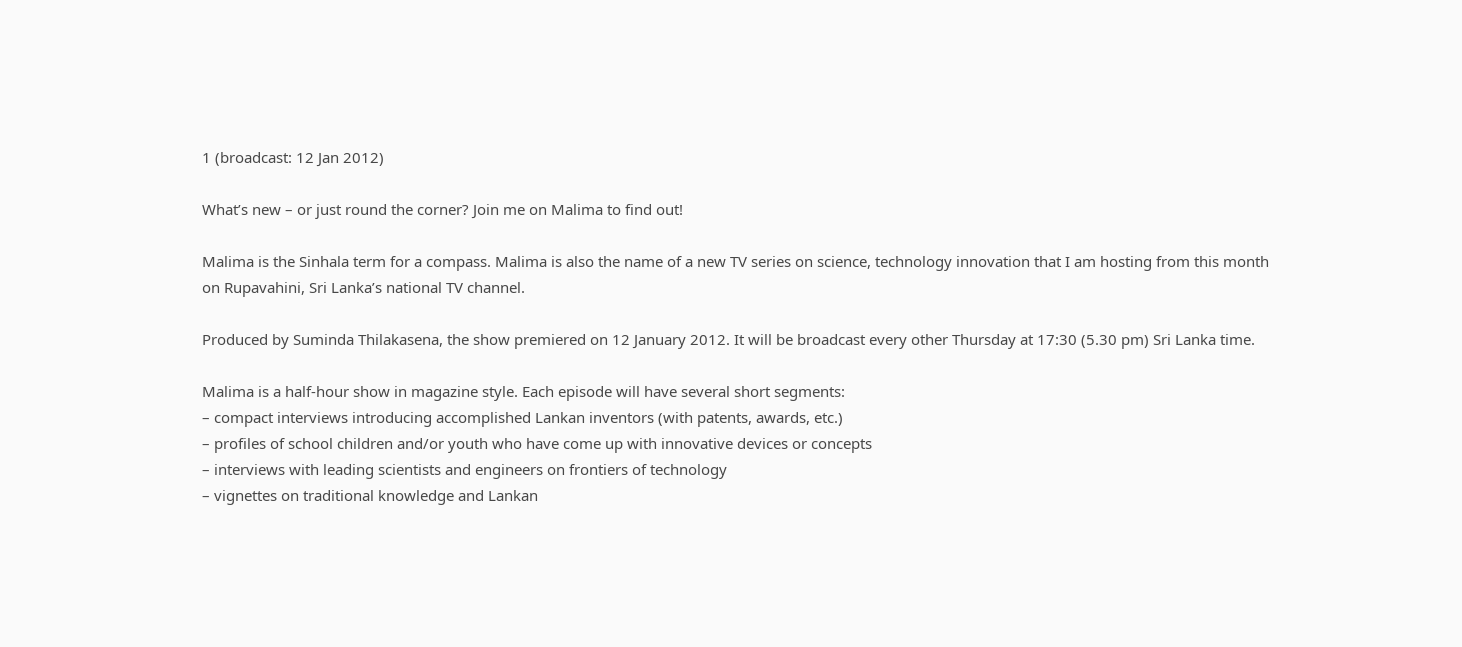1 (broadcast: 12 Jan 2012)

What’s new – or just round the corner? Join me on Malima to find out!

Malima is the Sinhala term for a compass. Malima is also the name of a new TV series on science, technology innovation that I am hosting from this month on Rupavahini, Sri Lanka’s national TV channel.

Produced by Suminda Thilakasena, the show premiered on 12 January 2012. It will be broadcast every other Thursday at 17:30 (5.30 pm) Sri Lanka time.

Malima is a half-hour show in magazine style. Each episode will have several short segments:
– compact interviews introducing accomplished Lankan inventors (with patents, awards, etc.)
– profiles of school children and/or youth who have come up with innovative devices or concepts
– interviews with leading scientists and engineers on frontiers of technology
– vignettes on traditional knowledge and Lankan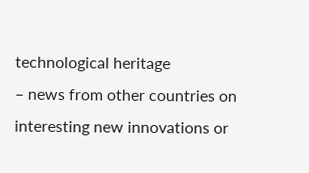technological heritage
– news from other countries on interesting new innovations or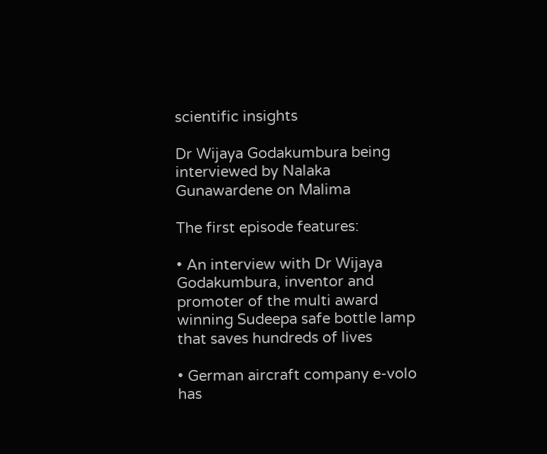scientific insights

Dr Wijaya Godakumbura being interviewed by Nalaka Gunawardene on Malima

The first episode features:

• An interview with Dr Wijaya Godakumbura, inventor and promoter of the multi award winning Sudeepa safe bottle lamp that saves hundreds of lives

• German aircraft company e-volo has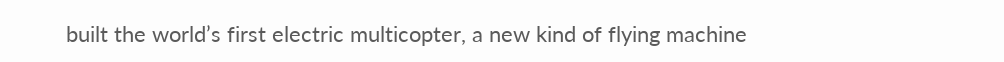built the world’s first electric multicopter, a new kind of flying machine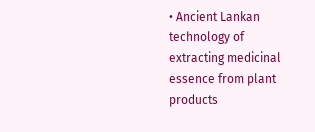• Ancient Lankan technology of extracting medicinal essence from plant products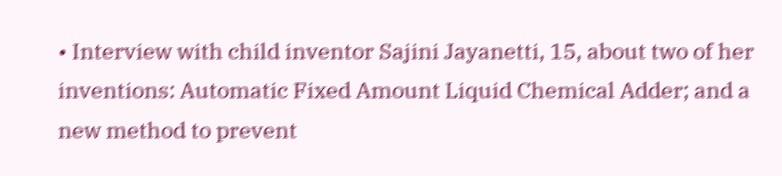• Interview with child inventor Sajini Jayanetti, 15, about two of her inventions: Automatic Fixed Amount Liquid Chemical Adder; and a new method to prevent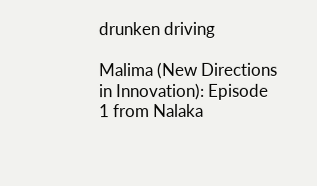drunken driving

Malima (New Directions in Innovation): Episode 1 from Nalaka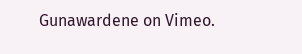Gunawardene on Vimeo.